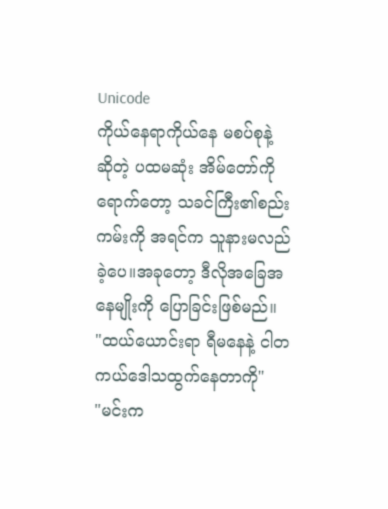Unicode
ကိုယ်နေရာကိုယ်နေ မစပ်စုနဲ့ ဆိုတဲ့ ပထမဆုံး အိမ်တော်ကိုရောက်တော့ သခင်ကြီး၏စည်းကမ်းကို အရင်က သူနားမလည်ခဲ့ပေ။အခုတော့ ဒီလိုအခြေအနေမျိုးကို ပြောခြင်းဖြစ်မည်။
"ထယ်ယောင်းရာ ရီမနေနဲ့ ငါတကယ်ဒေါသထွက်နေတာကို"
"မင်းက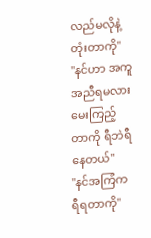လည်မလိုနဲ့တုံးတာကို"
"နင်ဟာ အကူအညီရမလား မေးကြည့်တာကို ရီဘဲရီနေတယ်"
"နင်အကြံက ရီရတာကို"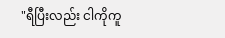"ရီပြီးလည်း ငါကိုကူ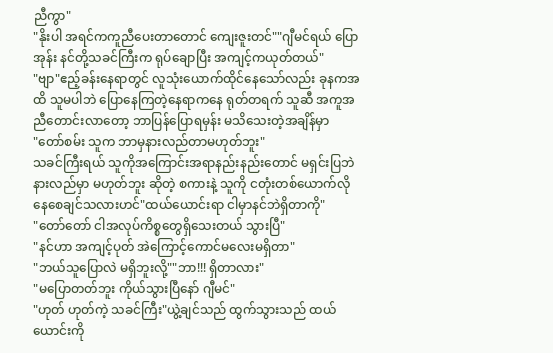ညီကွာ"
"နိုးပါ အရင်ကကူညီပေးတာတောင် ကျေးဇူးတင်""ဂျီမင်ရယ် ပြောအုန်း နင်တို့သခင်ကြီးက ရုပ်ချောပြီး အကျင့်ကယုတ်တယ်"
"ဗျာ"ဧည့်ခန်းနေရာတွင် လူသုံးယောက်ထိုင်နေသော်လည်း ခုနကအထိ သူမပါဘဲ ပြောနေကြတဲ့နေရာကနေ ရုတ်တရက် သူဆီ အကူအညီတောင်းလာတော့ ဘာပြန်ပြောရမှန်း မသိသေးတဲ့အချိန်မှာ
"တော်စမ်း သူက ဘာမှနားလည်တာမဟုတ်ဘူး"
သခင်ကြီးရယ် သူကိုအကြောင်းအရာနည်းနည်းတောင် မရှင်းပြဘဲ နားလည်မှာ မဟုတ်ဘူး ဆိုတဲ့ စကားနဲ့ သူကို ငတုံးတစ်ယောက်လို နေစေချင်သလားဟင်"ထယ်ယောင်းရာ ငါမှာနင်ဘဲရှိတာကို"
"တော်တော် ငါအလုပ်ကိစ္စတွေရှိသေးတယ် သွားပြီ"
"နင်ဟာ အကျင့်ပုတ် အဲကြောင့်ကောင်မလေးမရှိတာ"
"ဘယ်သူပြောလဲ မရှိဘူးလို့""ဘာ!!! ရှိတာလား"
"မပြောတတ်ဘူး ကိုယ်သွားပြီနော် ဂျီမင်"
"ဟုတ် ဟုတ်ကဲ့ သခင်ကြီး"ယွဲ့ချင်သည် ထွက်သွားသည် ထယ်ယောင်းကို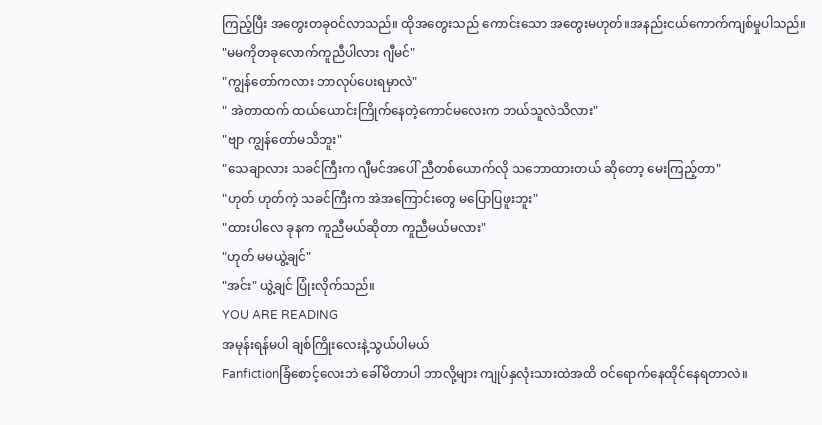ကြည့်ပြီး အတွေးတခုဝင်လာသည်။ ထိုအတွေးသည် ကောင်းသော အတွေးမဟုတ်။အနည်းငယ်ကောက်ကျစ်မှုပါသည်။
"မမကိုတခုလောက်ကူညီပါလား ဂျီမင်"
"ကျွန်တော်ကလား ဘာလုပ်ပေးရမှာလဲ"
" အဲတာထက် ထယ်ယောင်းကြိုက်နေတဲ့ကောင်မလေးက ဘယ်သူလဲသိလား"
"ဗျာ ကျွန်တော်မသိဘူး"
"သေချာလား သခင်ကြီးက ဂျီမင်အပေါ် ညီတစ်ယောက်လို သဘောထားတယ် ဆိုတော့ မေးကြည့်တာ"
"ဟုတ် ဟုတ်ကဲ့ သခင်ကြီးက အဲအကြောင်းတွေ မပြောပြဖူးဘူး"
"ထားပါလေ ခုနက ကူညီမယ်ဆိုတာ ကူညီမယ်မလား"
"ဟုတ် မမယွဲ့ချင်"
"အင်း" ယွဲ့ချင် ပြုံးလိုက်သည်။
YOU ARE READING
အမုန်းရန်မပါ ချစ်ကြိုးလေးနဲ့သွယ်ပါမယ်
Fanfictionခြံစောင့်လေးဘဲ ခေါ်မိတာပါ ဘာလို့များ ကျုပ်နှလုံးသားထဲအထိ ဝင်ရောက်နေထိုင်နေရတာလဲ။